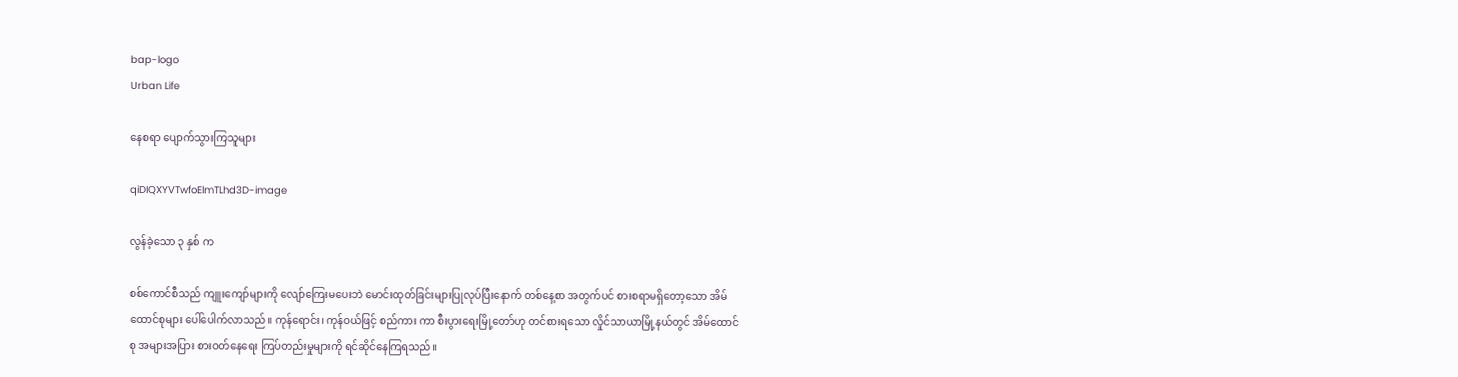bap-logo
Urban Life

နေစရာ ပျောက်သွားကြသူများ

qiDIQXYVTwfoElmTLhd3D-image

လွန်ခဲ့သော ၃ နှစ် က

စစ်ကောင်စီသည် ကျူးကျော်များကို လျော်ကြေးမပေးဘဲ မောင်းထုတ်ခြင်းများပြုလုပ်ပြီးနောက် တစ်နေ့စာ အတွက်ပင် စားစရာမရှိတော့သော အိမ်ထောင်စုများ ပေါ်ပေါက်လာသည်။ ကုန်ရောင်း၊ ကုန်ဝယ်ဖြင့် စည်ကား ကာ စီးပွား‌ရေးမြို့တော်ဟု တင်စားရသော လှိုင်သာယာမြို့နယ်တွင် အိမ်ထောင်စု အများအပြား စားဝတ်နေရေး ကြပ်တည်းမှုများကို ရင်ဆိုင်နေကြရသည်။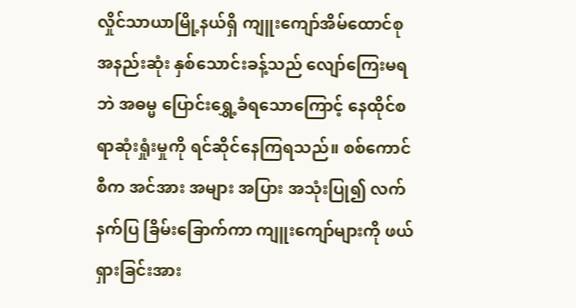လှိုင်သာယာမြို့နယ်ရှိ ကျူးကျော်အိမ်ထောင်စု အနည်းဆုံး နှစ်သောင်းခန့်သည် လျော်ကြေးမရဘဲ အဓမ္မ ပြောင်းရွှေ့ခံရသောကြောင့် နေထိုင်စရာဆုံးရှုံးမှုကို ရင်ဆိုင်နေကြရသည်။ စစ်ကောင်စီက အင်အား အများ အပြား အသုံးပြု၍ လက်နက်ပြ ခြိမ်းခြောက်ကာ ကျူးကျော်များကို ဖယ်ရှားခြင်းအား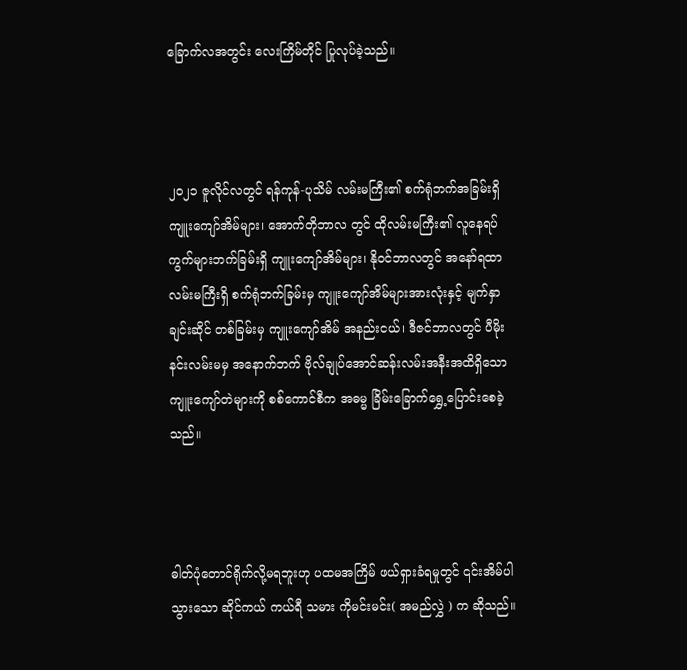ခြောက်လအတွင်း လေးကြိမ်တိုင် ပြုလုပ်ခဲ့သည်။



၂၀၂၁ ဇူလိုင်လတွင် ရန်ကုန်-ပုသိမ် လမ်းမကြီး၏ စက်ရုံဘက်အခြမ်းရှိ ကျူးကျော်အိမ်များ၊ အောက်တိုဘာလ တွင် ထိုလမ်းမကြီး၏ လူနေရပ်ကွက်များဘက်ခြမ်းရှိ ကျူးကျော်အိမ်များ၊ နိုဝင်ဘာလတွင် အနော်ရထာ လမ်းမကြီးရှိ စက်ရုံဘက်ခြမ်းမှ ကျူးကျော်အိမ်များအားလုံးနှင့် မျက်နှာချင်းဆိုင် တစ်ခြမ်းမှ ကျူးကျော်အိမ် အနည်းငယ်၊ ဒီဇင်ဘာလတွင် ပီမိုးနင်းလမ်းမမှ အနောက်ဘက် ဗိုလ်ချုပ်အောင်ဆန်းလမ်းအနီးအထိရှိသော ကျူးကျော်တဲများကို စစ်ကောင်စီက အဓမ္မ ခြိမ်းခြောက်ရွှေ့ပြောင်းစေခဲ့သည်။



ဓါတ်ပုံတောင်ရိုက်လို့မရဘူးဟု ပထမအကြိမ် ဖယ်ရှားခံရမှုတွင် ၎င်းအိမ်ပါသွားသော ဆိုင်ကယ် ကယ်ရီ သမား ကိုမင်းမင်း( အမည်လွှဲ ) က ဆိုသည်။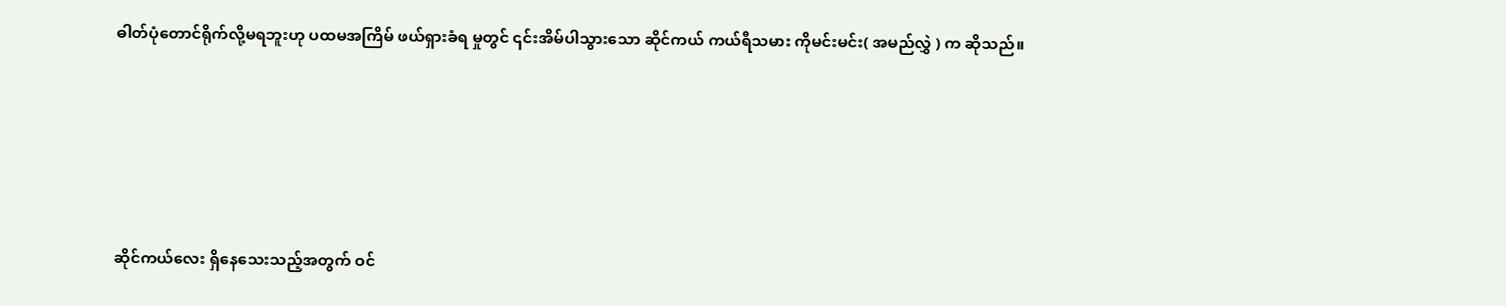ဓါတ်ပုံတောင်ရိုက်လို့မရဘူးဟု ပထမအကြိမ် ဖယ်ရှားခံရ မှုတွင် ၎င်းအိမ်ပါသွားသော ဆိုင်ကယ် ကယ်ရီသမား ကိုမင်းမင်း( အမည်လွှဲ ) က ဆိုသည်။





ဆိုင်ကယ်လေး ရှိနေသေးသည့်အတွက် ဝင်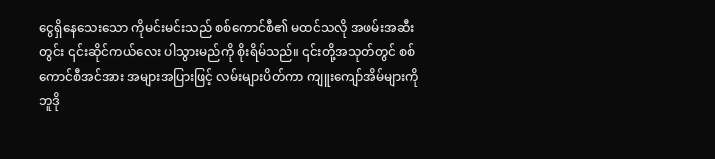ငွေရှိနေသေးသော ကိုမင်းမင်းသည် စစ်ကောင်စီ၏ မထင်သလို အဖမ်းအဆီးတွင်း ၎င်းဆိုင်ကယ်လေး ပါသွားမည်ကို စိုးရိမ်သည်။ ၎င်းတို့အသုတ်တွင် စစ်ကောင်စီအင်အား အများအပြားဖြင့် လမ်းများပိတ်ကာ ကျူးကျော်အိမ်များကို ဘူဒို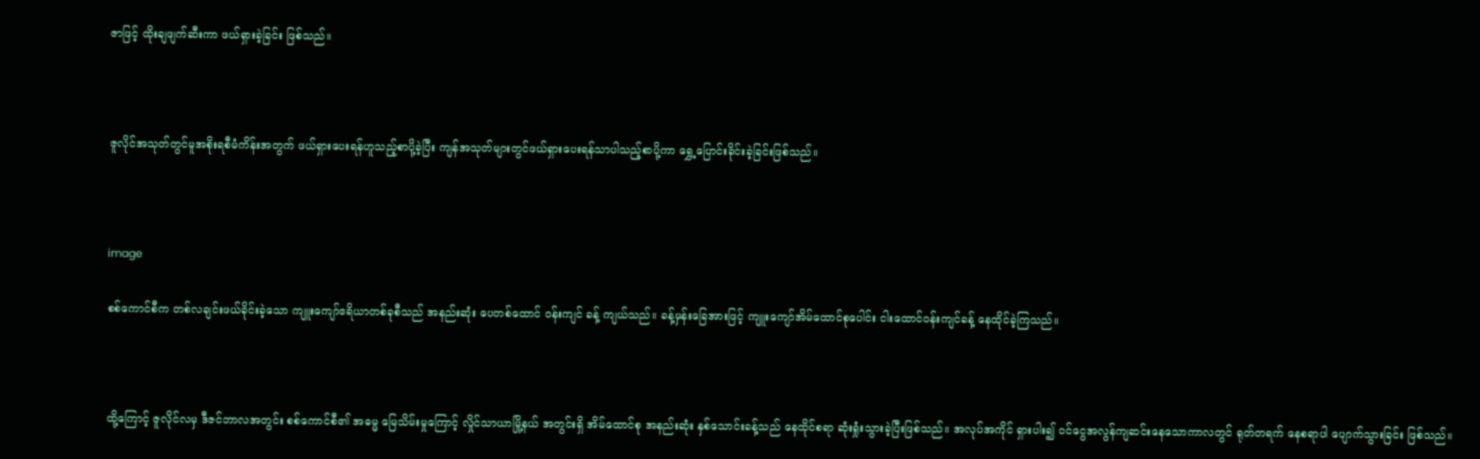ဇာဖြင့် ထိုးချဖျက်ဆီးကာ ဖယ်ရှားခဲ့ခြင်း ဖြစ်သည်။



ဇူလိုင်အသုတ်တွင်မူအစိုးရစီမံကိန်းအတွက် ဖယ်ရှားပေးရန်ဟူသည့်စာပို့ခဲ့ပြီး ကျန်အသုတ်များတွင်ဖယ်ရှားပေးရန်သာပါသည့်စာပို့ကာ ရွှေ့ပြောင်းခိုင်းခဲ့ခြင်းဖြစ်သည်။



image

စစ်ကောင်စီက တစ်လချင်းဖယ်ခိုင်းခဲ့သော ကျူးကျော်ဧရိယာတစ်ခုစီသည် အနည်းဆုံး ပေတစ်ထောင် ဝန်းကျင် ခန့် ကျယ်သည်။ ခန့်မှန်းခြေအားဖြင့် ကျူးကျော်အိမ်ထောင်စုပေါင်း ငါးထောင်ဝန်းကျင်ခန့် နေထိုင်ခဲ့ကြသည်။



ထို့ကြောင့် ဇူလိုင်လမှ ဒီဇင်ဘာလအတွင်း စစ်ကောင်စီ၏ အဓမ္မ မြေသိမ်းမှုကြောင့် လှိုင်သာယာမြို့နယ် အတွင်းရှိ အိမ်ထောင်စု အနည်းဆုံး နှစ်သောင်းခန့်သည် နေထိုင်စရာ ဆုံးရှုံးသွားခဲ့ပြီးဖြစ်သည်။ အလုပ်အကိုင် ရှားပါး၍ ဝင်ငွေအလွန်ကျဆင်းနေသောကာလတွင် ရုတ်တရက် နေစရာပါ ပျောက်သွားခြင်း ဖြစ်သည်။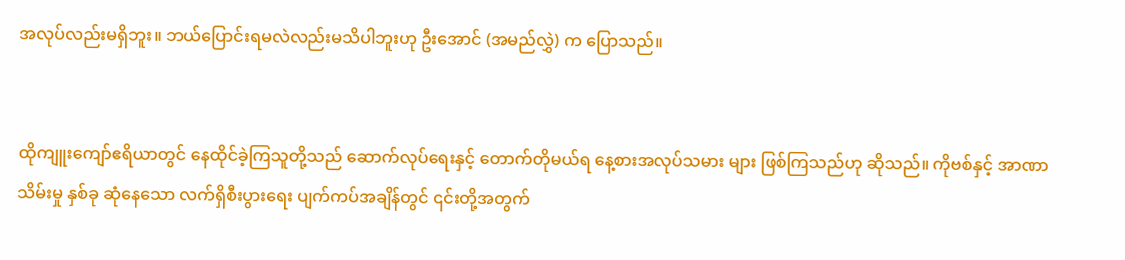အလုပ်လည်းမရှိဘူး။ ဘယ်ပြောင်းရမလဲလည်းမသိပါဘူးဟု ဦးအောင် (အမည်လွှဲ) က ပြောသည်။


ထိုကျူးကျော်ဧရိယာတွင် နေထိုင်ခဲ့ကြသူတို့သည် ဆောက်လုပ်ရေးနှင့် တောက်တိုမယ်ရ နေ့စားအလုပ်သမား များ ဖြစ်ကြသည်ဟု ဆိုသည်။ ကိုဗစ်နှင့် အာဏာသိမ်းမှု နှစ်ခု ဆုံနေသော လက်ရှိစီးပွားရေး ပျက်ကပ်အချိန်တွင် ၎င်းတို့အတွက်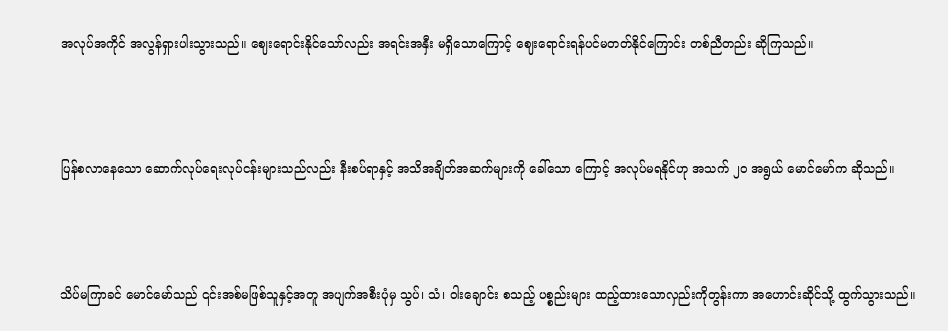အလုပ်အကိုင် အလွန်ရှားပါးသွားသည်။ ဈေး‌ရောင်းနိုင်သော်လည်း အရင်းအနှီး မ‌ရှိသောကြောင့် ဈေးရောင်းရန်ပင်မတတ်နိုင်ကြောင်း တစ်ညီတည်း ဆိုကြသည်။



ပြန်စလာနေသော ဆောက်လုပ်ရေးလုပ်ငန်းများသည်လည်း နီးစပ်ရာနှင့် အသိအချိတ်အဆက်များကို ခေါ်သော ကြောင့် အလုပ်မရနိုင်ဟု အသက် ၂၀ အရွယ် မောင်မော်က ဆိုသည်။



သိပ်မကြာခင် မောင်မော်သည် ၎င်းအစ်မဖြစ်သူနှင့်အတူ အပျက်အစီးပုံမှ သွပ်၊ သံ၊ ဝါးချောင်း စသည့် ပစ္စည်းများ ထည့်ထားသောလှည်းကိုတွန်းကာ အဟောင်းဆိုင်သို့ ထွက်သွားသည်။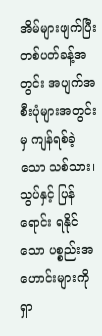အိမ်များဖျက်ပြီး တစ်ပတ်ခန့်အတွင်း အပျက်အစီးပုံများအတွင်းမှ ကျန်ရစ်ခဲ့သော သစ်သား၊ သွပ်နှင့် ပြန်ရောင်း ရနိုင်သော ပစ္စည်းအဟောင်းများကို ရှာ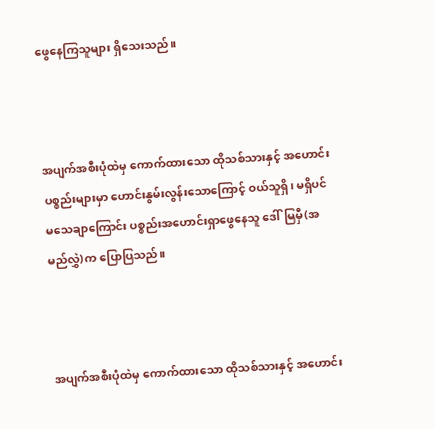ဖွေနေကြသူများ ရှိသေးသည်။



အပျက်အစီးပုံထဲမှ ကောက်ထားသော ထိုသစ်သားနှင့် အဟောင်းပစ္စည်းများမှာ ဟောင်းနွမ်းလွန်းသောကြောင့် ဝယ်သူရှိ၊ မရှိပင် မသေချာကြောင်း ပစ္စည်းအဟောင်းရှာဖွေနေသူ ဒေါ်မြမှီ(အမည်လွှဲ)က ပြောပြသည်။



အပျက်အစီးပုံထဲမှ ကောက်ထားသော ထိုသစ်သားနှင့် အဟောင်း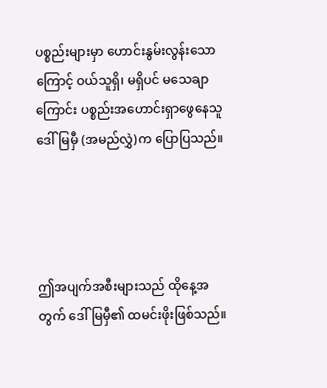ပစ္စည်းများမှာ ဟောင်းနွမ်းလွန်းသောကြောင့် ဝယ်သူရှိ၊ မရှိပင် မသေချာကြောင်း ပစ္စည်းအဟောင်းရှာဖွေနေသူ ဒေါ်မြမှီ (အမည်လွှဲ)က ပြောပြသည်။




ဤအပျက်အစီးများသည် ထိုနေ့အတွက် ဒေါ်မြမှီ၏ ထမင်းဖိုးဖြစ်သည်။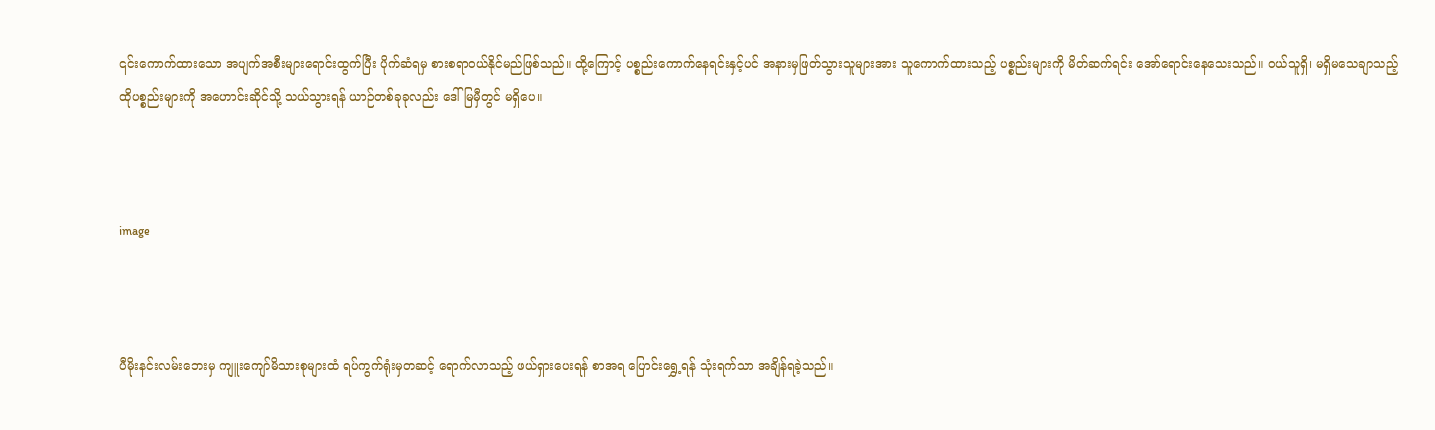၎င်းကောက်ထားသော အပျက်အစီးများရောင်းထွက်ပြီး ပိုက်ဆံရမှ စားစရာဝယ်နိုင်မည်ဖြစ်သည်။ ထို့ကြောင့် ပစ္စည်းကောက်နေရင်းနှင့်ပင် အနားမှဖြတ်သွားသူများအား သူကောက်ထားသည့် ပစ္စည်းများကို မိတ်ဆက်ရင်း အော်ရောင်းနေသေးသည်။ ဝယ်သူရှိ၊ မရှိမသေချာသည့် ထိုပစ္စည်းများကို အဟောင်းဆိုင်သို့ သယ်သွားရန် ယာဉ်တစ်ခုခုလည်း ဒေါ်မြမှီတွင် မရှိပေ။



image



ပီမိုးနင်းလမ်းဘေးမှ ကျူးကျော်မိသားစုများထံ ရပ်ကွက်ရုံးမှတဆင့် ရောက်လာသည့် ဖယ်ရှားပေးရန် စာအရ ပြောင်းရွှေ့ရန် သုံးရက်သာ အချိန်ရခဲ့သည်။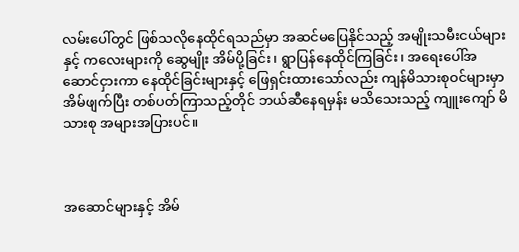လမ်းပေါ်တွင် ဖြစ်သလိုနေထိုင်ရသည်မှာ အဆင်မပြေနိုင်သည့် အမျိုးသမီးငယ်များနှင့် ကလေးများကို ဆွေမျိုး အိမ်ပို့ခြင်း၊ ရွာပြန်နေထိုင်ကြခြင်း၊ အရေးပေါ်အဆောင်ငှားကာ နေထိုင်ခြင်းများနှင့် ဖြေရှင်းထားသော်လည်း ကျန်မိသားစုဝင်များမှာ အိမ်ဖျက်ပြီး တစ်ပတ်ကြာသည့်တိုင် ဘယ်ဆီနေရမှန်း မသိသေးသည့် ကျူးကျော် မိသားစု အများအပြားပင်။



အဆောင်များနှင့် အိမ်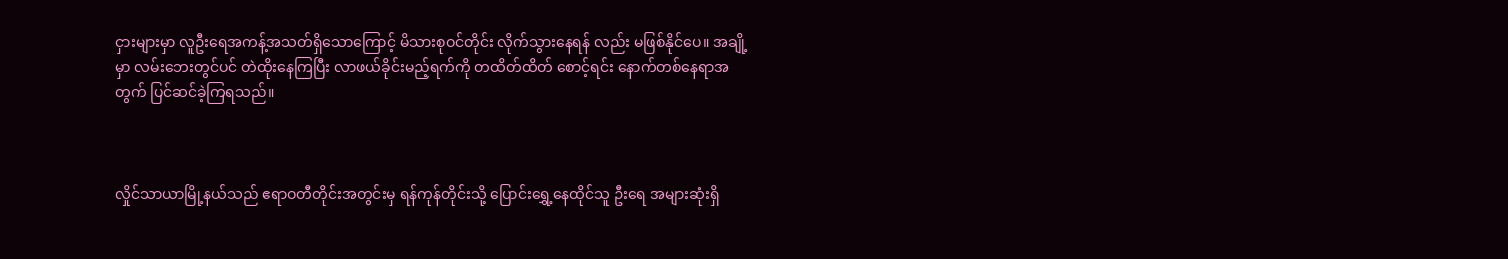ငှားများမှာ လူဦးရေအကန့်အသတ်ရှိသောကြောင့် မိသားစုဝင်တိုင်း လိုက်သွားနေရန် လည်း မဖြစ်နိုင်ပေ။ အချို့မှာ လမ်းဘေးတွင်ပင် တဲထိုးနေကြပြီး လာဖယ်ခိုင်းမည့်ရက်ကို တထိတ်ထိတ် စောင့်ရင်း နောက်တစ်နေရာအတွက် ပြင်ဆင်ခဲ့ကြရသည်။



လှိုင်သာယာမြို့နယ်သည် ဧရာဝတီတိုင်းအတွင်းမှ ရန်ကုန်တိုင်းသို့ ပြောင်း‌ရွှေ့နေထိုင်သူ ဦးရေ အများဆုံးရှိ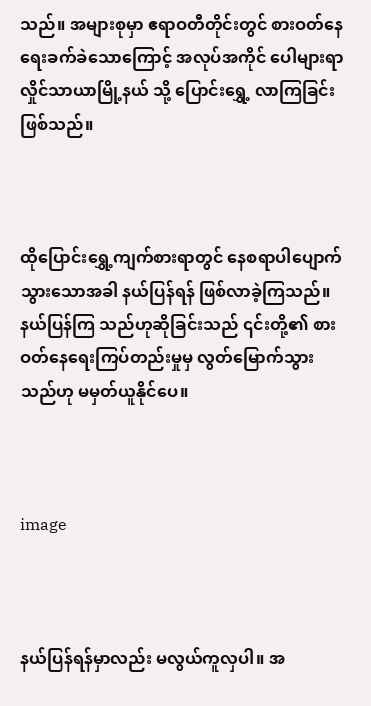သည်။ အများစုမှာ ဧရာဝတီတိုင်းတွင် စားဝတ်နေရေးခက်ခဲသောကြောင့် အလုပ်အကိုင် ပေါများရာ လှိုင်သာယာမြို့နယ် သို့ ပြောင်းရွှေ့ လာကြခြင်း ဖြစ်သည်။



ထိုပြောင်းရွှေ့ကျက်စားရာတွင် နေစရာပါပျောက်သွားသောအခါ နယ်ပြန်ရန် ဖြစ်လာခဲ့ကြသည်။ နယ်ပြန်ကြ သည်ဟုဆိုခြင်းသည် ၎င်းတို့၏ စားဝတ်နေရေးကြပ်တည်းမှုမှ လွတ်မြောက်သွားသည်ဟု မမှတ်ယူနိုင်ပေ။



image



နယ်ပြန်ရန်မှာလည်း မလွယ်ကူလှပါ။ အ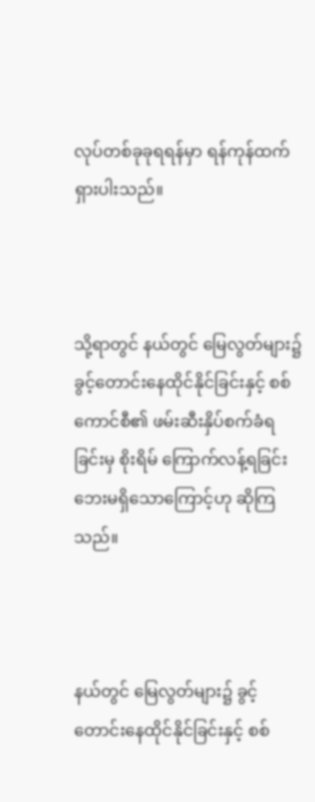လုပ်တစ်ခုခုရရန်မှာ ရန်ကုန်ထက် ရှားပါးသည်။



သို့ရာတွင် နယ်တွင် မြေလွတ်များ၌ ခွင့်တောင်းနေထိုင်နိုင်ခြင်းနှင့် စစ်ကောင်စီ၏ ဖမ်းဆီးနှိပ်စက်ခံရခြင်းမှ စိုးရိမ် ကြောက်လန့်ရခြင်း ဘေးမရှိသောကြောင့်ဟု ဆိုကြသည်။



နယ်တွင် မြေလွတ်များ၌ ခွင့်တောင်းနေထိုင်နိုင်ခြင်းနှင့် စစ်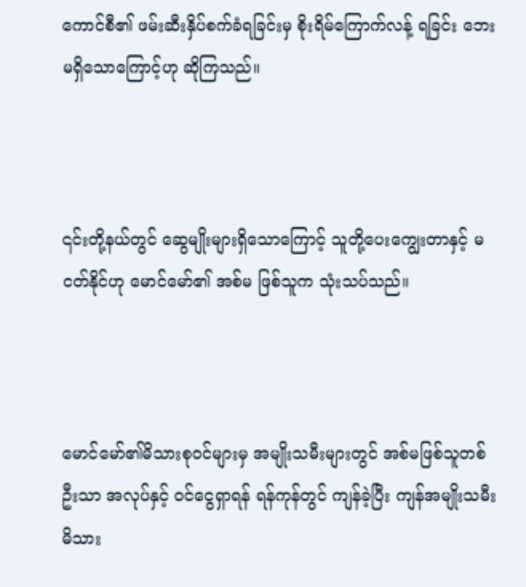ကောင်စီ၏ ဖမ်းဆီးနှိပ်စက်ခံရခြင်းမှ စိုးရိမ်ကြောက်လန့် ရခြင်း ဘေးမရှိသောကြောင့်ဟု ဆိုကြသည်။



၎င်းတို့နယ်တွင် ဆွေမျိုးများရှိသောကြောင့် သူတို့ပေးကျွေးတာနှင့် မငတ်နိုင်ဟု မောင်မော်၏ အစ်မ ဖြစ်သူက သုံးသပ်သည်။



မောင်မော်၏မိသားစုဝင်များမှ အမျိုးသမီးများတွင် အစ်မဖြစ်သူတစ်ဦးသာ အလုပ်နှင့် ဝင်ငွေရှာရန် ရန်ကုန်တွင် ကျန်ခဲ့ပြီး ကျန်အမျိုးသမီးမိသား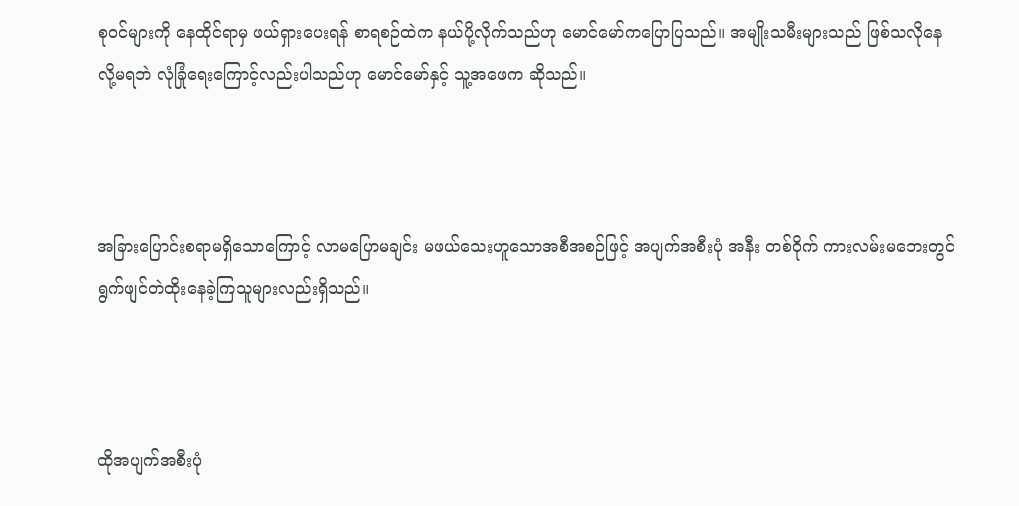စုဝင်များကို နေထိုင်ရာမှ ဖယ်ရှားပေးရန် စာရစဉ်ထဲက နယ်ပို့လိုက်သည်ဟု မောင်မော်ကပြောပြသည်။ အမျိုးသမီးများသည် ဖြစ်သလိုနေလို့မရဘဲ လုံခြုံရေးကြောင့်လည်းပါသည်ဟု မောင်မော်နှင့် သူ့အဖေက ဆိုသည်။



အခြားပြောင်းစရာမရှိသောကြောင့် လာမပြောမချင်း မဖယ်သေးဟူသောအစီအစဉ်ဖြင့် အပျက်အစီးပုံ အနီး တစ်ဝိုက် ကားလမ်းမဘေးတွင် ရွက်ဖျင်တဲထိုးနေခဲ့ကြသူများလည်းရှိသည်။



ထိုအပျက်အစီးပုံ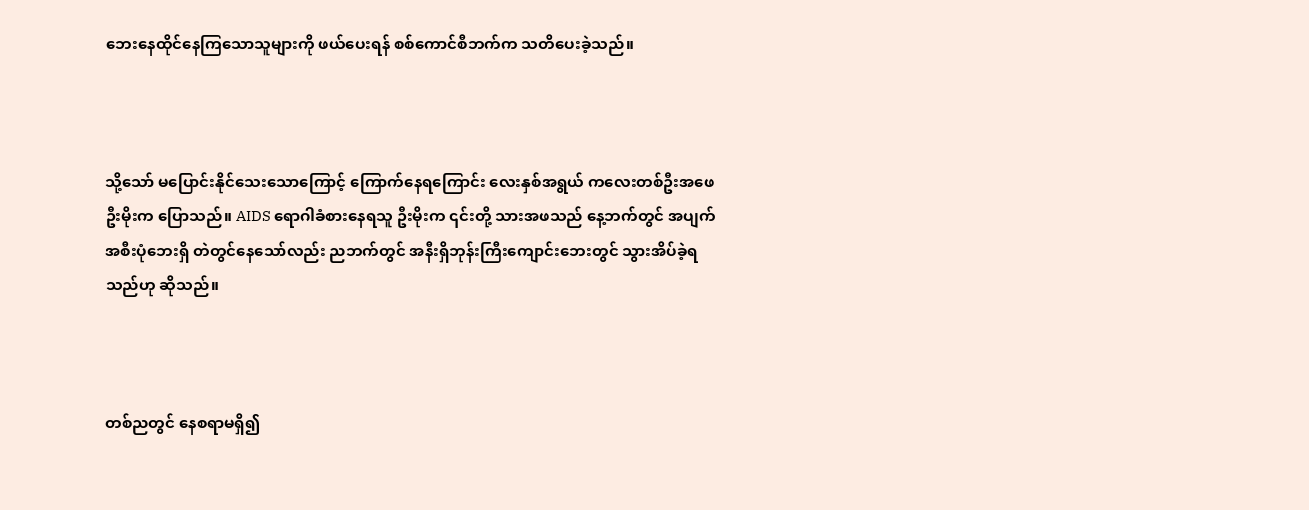ဘေးနေထိုင်နေကြသောသူများကို ဖယ်ပေးရန် စစ်ကောင်စီဘက်က သတိပေးခဲ့သည်။



သို့သော် မပြောင်းနိုင်သေးသောကြောင့် ကြောက်နေရကြောင်း လေးနှစ်အရွယ် ကလေးတစ်ဦးအဖေ ဦးမိုးက ပြောသည်။ AIDS ရောဂါခံစားနေရသူ ဦးမိုးက ၎င်းတို့ သားအဖသည် နေ့ဘက်တွင် အပျက်အစီးပုံဘေးရှိ တဲတွင်နေသော်လည်း ညဘက်တွင် အနီးရှိဘုန်းကြီးကျောင်းဘေးတွင် သွားအိပ်ခဲ့ရသည်ဟု ဆိုသည်။



တစ်ညတွင် နေစရာမရှိ၍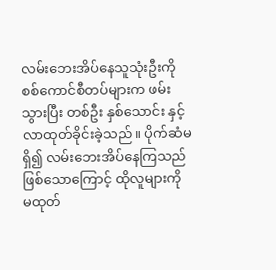လမ်းဘေးအိပ်နေသူသုံးဦးကို စစ်ကောင်စီတပ်များက ဖမ်းသွားပြီး တစ်ဦး နှစ်သောင်း နှင့် လာထုတ်ခိုင်းခဲ့သည်။ ပိုက်ဆံမရှိ၍ လမ်းဘေးအိပ်နေကြသည်ဖြစ်သောကြောင့် ထိုလူများကို မထုတ်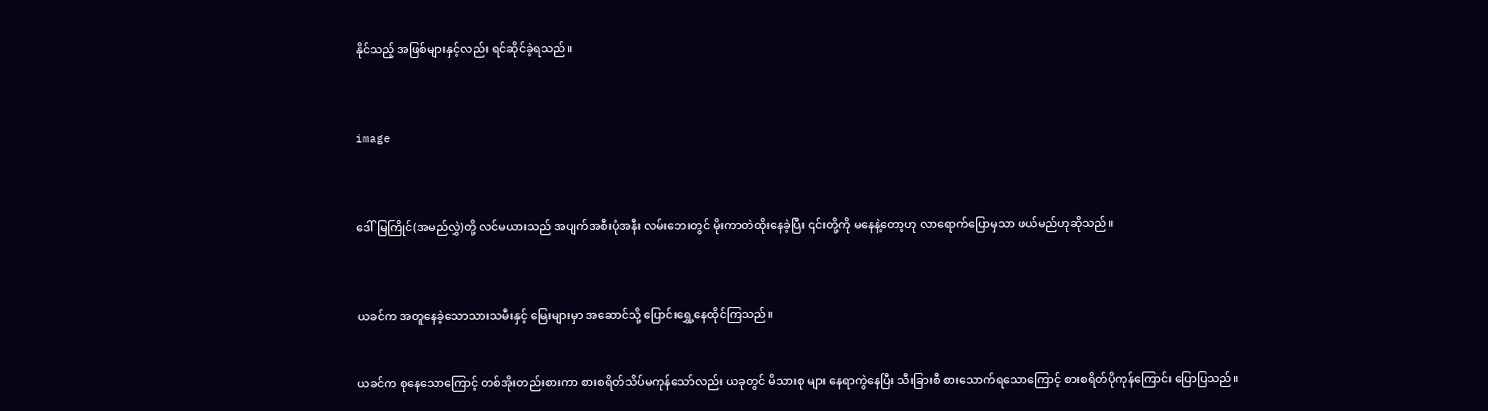နိုင်သည့် အဖြစ်များနှင့်လည်း ရင်ဆိုင်ခဲ့ရသည်။



image



ဒေါ်မြကြိုင်(အမည်လွှဲ)တို့ လင်မယားသည် အပျက်အစီးပုံအနီး လမ်းဘေးတွင် မိုးကာတဲထိုးနေခဲ့ပြီး ၎င်းတို့ကို မနေနဲ့တော့ဟု လာရောက်ပြောမှသာ ဖယ်မည်ဟုဆိုသည်။



ယခင်က အတူနေခဲ့သောသားသမီးနှင့် မြေးများမှာ အဆောင်သို့ ပြောင်းရွှေ့နေထိုင်ကြသည်။


ယခင်က စုနေသောကြောင့် တစ်အိုးတည်းစားကာ စားစရိတ်သိပ်မကုန်သော်လည်း ယခုတွင် မိသားစု များ နေရာကွဲနေပြီး သီးခြားစီ စားသောက်ရသောကြောင့် စားစရိတ်ပိုကုန်ကြောင်း ပြောပြသည်။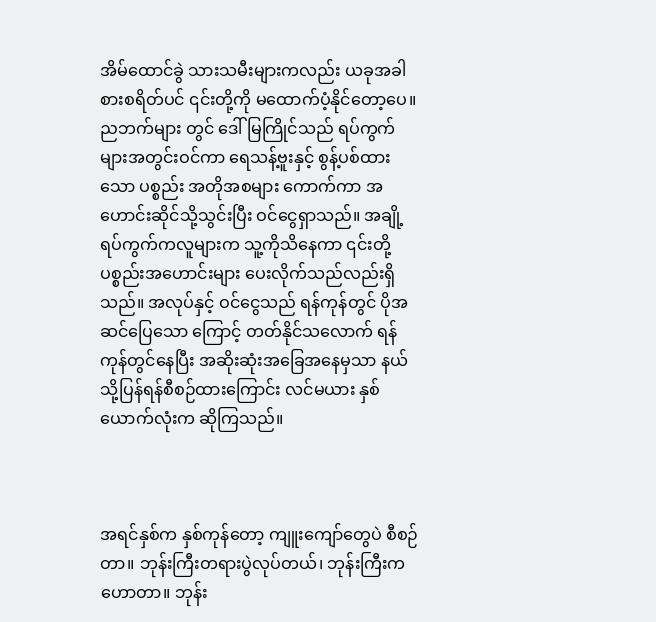အိမ်ထောင်ခွဲ သားသမီးများကလည်း ယခုအခါစားစရိတ်ပင် ၎င်းတို့ကို မထောက်ပံ့နိုင်တော့ပေ။ ညဘက်များ တွင် ဒေါ်မြကြိုင်သည် ရပ်ကွက်များအတွင်းဝင်ကာ ရေသန့်ဗူးနှင့် စွန့်ပစ်ထားသော ပစ္စည်း အတိုအစများ ကောက်ကာ အဟောင်းဆိုင်သို့သွင်းပြီး ဝင်ငွေရှာသည်။ အချို့ရပ်ကွက်ကလူများက သူ့ကိုသိနေကာ ၎င်းတို့ ပစ္စည်းအဟောင်းများ ပေးလိုက်သည်လည်းရှိသည်။ အလုပ်နှင့် ဝင်ငွေသည် ရန်ကုန်တွင် ပိုအဆင်ပြေသော ကြောင့် တတ်နိုင်သလောက် ရန်ကုန်တွင်နေပြီး အဆိုးဆုံးအခြေအနေမှသာ နယ်သို့ပြန်ရန်စီစဉ်ထားကြောင်း လင်မယား နှစ်ယောက်လုံးက ဆိုကြသည်။



အရင်နှစ်က နှစ်ကုန်တော့ ကျူးကျော်တွေပဲ စီစဉ်တာ။ ဘုန်းကြီးတရားပွဲလုပ်တယ်၊ ဘုန်းကြီးက ဟောတာ။ ဘုန်း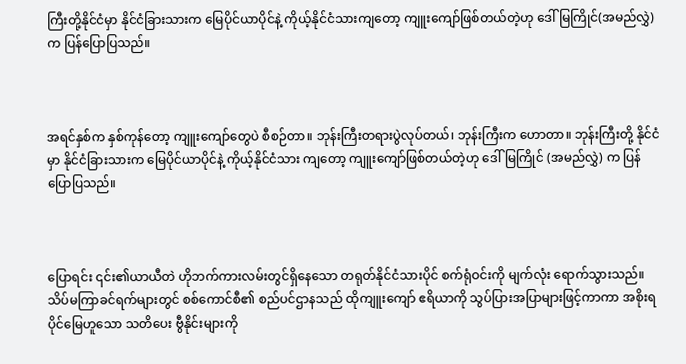ကြီးတို့နိုင်ငံမှာ နိုင်ငံခြားသားက မြေပိုင်ယာပိုင်နဲ့ ကိုယ့်နိုင်ငံသားကျတော့ ကျူးကျော်ဖြစ်တယ်တဲ့ဟု ဒေါ်မြကြိုင်(အမည်လွှဲ) က ပြန်ပြောပြသည်။



အရင်နှစ်က နှစ်ကုန်တော့ ကျူးကျော်တွေပဲ စီစဉ်တာ။ ဘုန်းကြီးတရားပွဲလုပ်တယ်၊ ဘုန်းကြီးက ဟောတာ။ ဘုန်းကြီးတို့ နိုင်ငံမှာ နိုင်ငံခြားသားက မြေပိုင်ယာပိုင်နဲ့ ကိုယ့်နိုင်ငံသား ကျတော့ ကျူးကျော်ဖြစ်တယ်တဲ့ဟု ဒေါ်မြကြိုင် (အမည်လွှဲ) က ပြန်ပြောပြသည်။



ပြောရင်း ၎င်း၏ယာယီတဲ ဟိုဘက်ကားလမ်းတွင်ရှိနေသော တရုတ်နိုင်ငံသားပိုင် စက်ရုံဝင်းကို မျက်လုံး ရောက်သွားသည်။ သိပ်မကြာခင်ရက်များတွင် စစ်ကောင်စီ၏ စည်ပင်ဌာနသည် ထိုကျူးကျော် ဧရိယာကို သွပ်ပြားအပြာများဖြင့်ကာကာ အစိုးရပိုင်မြေဟူသော သတိပေး ဗွီနိုင်းများကို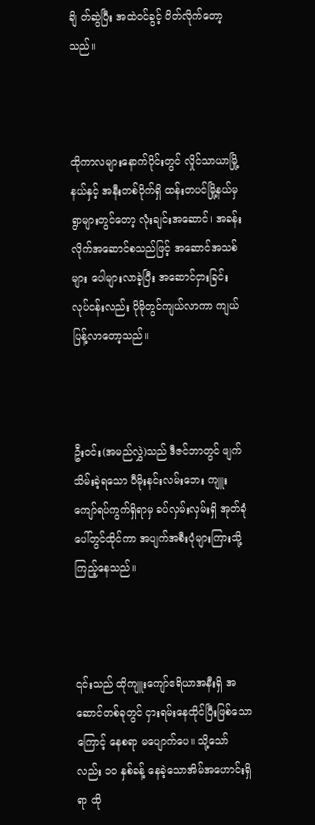ချိ တ်ဆွဲပြီး အထဲဝင်ခွင့် ပိတ်လိုက်တော့သည်။



ထိုကာလများနောက်ပိုင်းတွင် လှိုင်သာယာမြို့နယ်နှင့် အနီးတစ်ဝိုက်ရှိ ထန်းတပင်မြို့နယ်မှ ရွာများတွင်တော့ လုံးချင်းအဆောင်၊ အခန်းလိုက်အဆောင်စသည်ဖြင့် အဆောင်အသစ်များ ပေါများလာခဲ့ပြီး အဆောင်ငှားခြင်း လုပ်ငန်းလည်း ပိုမိုတွင်ကျယ်လာကာ ကျယ်ပြန့်လာတော့သည်။



ဦးဝင်း(အမည်လွှဲ)သည် ဒီဇင်ဘာတွင် ဖျက်သိမ်းခဲ့ရသော ပီမိုးနင်းလမ်းဘေး ကျူးကျော်ရပ်ကွက်ရှိရာမှ ခပ်လှမ်းလှမ်းရှိ အုတ်ခုံပေါ်တွင်ထိုင်ကာ အပျက်အစီးပုံများကြားသို့ ကြည့်နေသည်။



၎င်းသည် ထိုကျူးကျော်ဧရိယာအနီးရှိ အဆောင်တစ်ခုတွင် ငှားရမ်းနေထိုင်ပြီးဖြစ်သောကြောင့် နေစရာ မပျောက်ပေ။ သို့သော်လည်း ၁၀ နှစ်ခန့် နေခဲ့သောအိမ်အဟောင်းရှိရာ ထို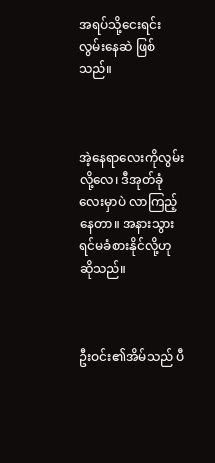အရပ်သို့ငေးရင်းလွမ်းနေဆဲ ဖြစ်သည်။



အဲ့နေရာလေးကိုလွမ်းလို့လေ၊ ဒီအုတ်ခုံလေးမှာပဲ လာကြည့်နေတာ။ အနားသွားရင်မခံစားနိုင်လို့ဟု ဆိုသည်။



ဦးဝင်း၏အိမ်သည် ပီ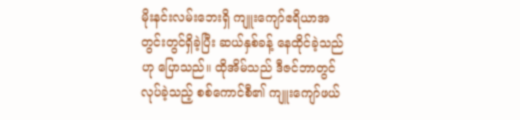မိုးနင်းလမ်းဘေးရှိ ကျူးကျော်ဧရိယာအတွင်းတွင်ရှိခဲ့ပြီး ဆယ်နှစ်ခန့် နေထိုင်ခဲ့သည်ဟု ပြောသည်။ ထိုအိမ်သည် ဒီဇင်ဘာတွင် လုပ်ခဲ့သည့် စစ်ကောင်စီ၏ ကျူးကျော်ဖယ်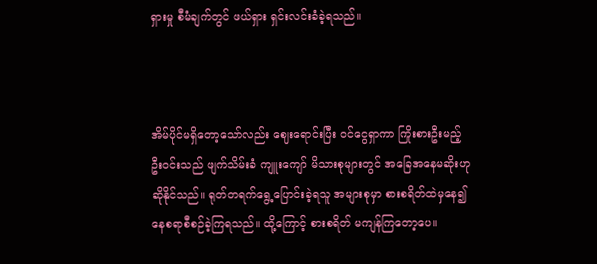ရှားမှု စီမံချက်တွင် ဖယ်ရှား ရှင်းလင်းခံခဲ့ရသည်။



အိမ်ပိုင်မရှိတော့သော်လည်း ဈေးရောင်းပြီး ဝင်ငွေရှာကာ ကြိုးစားဦးမည့် ဦးဝင်းသည် ဖျက်သိမ်းခံ ကျူးကျော် မိသားစုများတွင် အခြေအနေမဆိုးဟု ဆိုနိုင်သည်။ ရုတ်တရက်ရွေ့ပြောင်းခဲ့ရသူ အများစုမှာ စားစရိတ်ထဲမှနေ၍ နေစရာစီစဉ်ခဲ့ကြရသည်။ ထို့ကြောင့် စားစရိတ် မကျန်ကြတော့ပေ။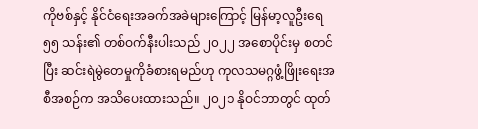ကိုဗစ်နှင့် နိုင်ငံရေးအခက်အခဲများကြောင့် မြန်မာ့လူဦးရေ ၅၅ သန်း၏ တစ်ဝက်နီးပါးသည် ၂၀၂၂ အစောပိုင်းမှ စတင်ပြီး ဆင်းရဲမွဲတေမှုကိုခံစားရမည်ဟု ကုလသမဂ္ဂဖွံ့ဖြိုးရေးအစီအစဉ်က အသိပေးထားသည်။ ၂၀၂၁ နိုဝင်ဘာတွင် ထုတ်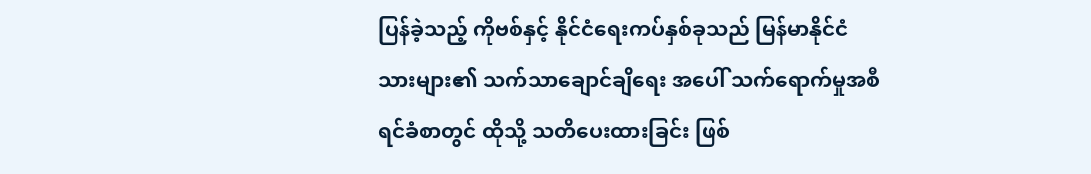ပြန်ခဲ့သည့် ကိုဗစ်နှင့် နိုင်ငံရေးကပ်နှစ်ခုသည် မြန်မာနိုင်ငံသားများ၏ သက်သာချောင်ချိရေး အပေါ် သက်ရောက်မှုအစီရင်ခံစာတွင် ထိုသို့ သတိပေးထားခြင်း ဖြစ်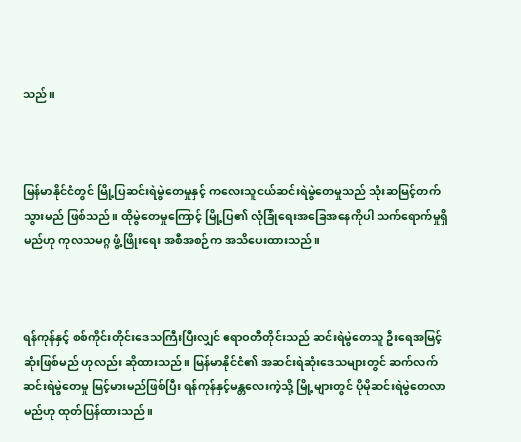သည်။



မြန်မာနိုင်ငံတွင် မြို့ပြဆင်းရဲမွဲတေမှုနှင့် ကလေးသူငယ်ဆင်းရဲမွဲတေမှုသည် သုံးဆမြင့်တက်သွားမည် ဖြစ်သည်။ ထိုမွဲတေမှုကြောင့် မြို့ပြ၏ လုံခြုံရေးအခြေအနေကိုပါ သက်ရောက်မှုရှိမည်ဟု ကုလသမဂ္ဂ ဖွံ့ဖြိုးရေး အစီအစဉ်က အသိပေးထားသည်။



ရန်ကုန်နှင့် စစ်ကိုင်းတိုင်းဒေသကြီးပြီးလျှင် ဧရာဝတီတိုင်းသည် ဆင်းရဲမွဲတေသူ ဦးရေအမြင့်ဆုံးဖြစ်မည် ဟုလည်း ဆိုထားသည်။ မြန်မာနိုင်ငံ၏ အဆင်းရဲဆုံးဒေသများတွင် ဆက်လက်ဆင်းရဲမွဲတေမှု မြင့်မားမည်ဖြစ်ပြီး ရန်ကုန်နှင့်မန္တလေးကဲ့သို့ မြို့များတွင် ပိုမိုဆင်းရဲမွဲတေလာမည်ဟု ထုတ်ပြန်ထားသည်။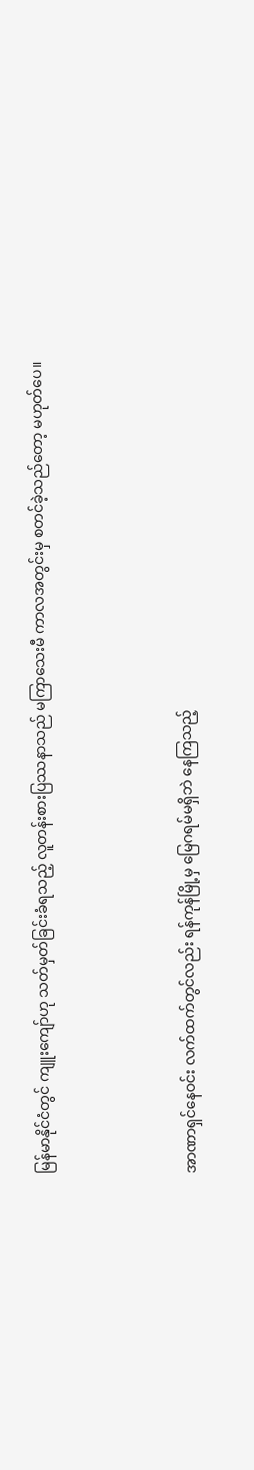မြန်မာနိုင်ငံတွင် ကျူးကျော်ဟု သတ်မှတ်ခြင်းခံရသည့် လူတန်းစားပြဿနာသည် မကြာသေးမီ ကာလအတွင်းမှ စတင်ခဲ့သည်တော့ မဟုတ်ပေ။



အာဏာရှင်နေဝင်း လက်ထက်တွင်လည်း ရန်ကုန်မြို့မှ မြေဂရမ်မရှိဘဲ နေကြသည့်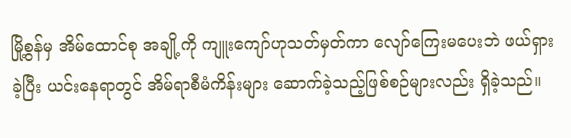မြို့စွန်မှ အိမ်ထောင်စု အချို့ကို ကျူးကျော်ဟုသတ်မှတ်ကာ လျော်ကြေးမပေးဘဲ ဖယ်ရှားခဲ့ပြီး ယင်းနေရာတွင် အိမ်ရာစီမံကိန်းများ ဆောက်ခဲ့သည့်ဖြစ်စဉ်များလည်း ရှိခဲ့သည်။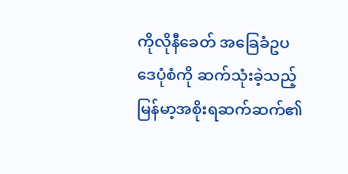ကိုလိုနီခေတ် အခြေခံဥပဒေပုံစံကို ဆက်သုံးခဲ့သည့် မြန်မာ့အစိုးရဆက်ဆက်၏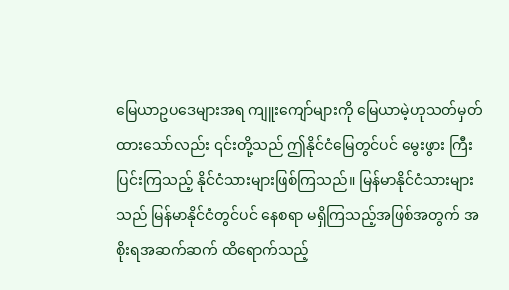မြေယာဥပဒေများအရ ကျူးကျော်များကို မြေယာမဲ့ဟုသတ်မှတ်ထားသော်လည်း ၎င်းတို့သည် ဤနိုင်ငံမြေတွင်ပင် မွေးဖွား ကြီးပြင်းကြသည့် နိုင်ငံသားများဖြစ်ကြသည်။ မြန်မာနိုင်ငံသားများသည် မြန်မာနိုင်ငံတွင်ပင် နေစရာ မရှိကြသည့်အဖြစ်အတွက် အစိုးရအဆက်ဆက် ထိရောက်သည့်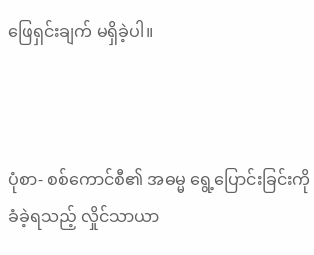ဖြေရှင်းချက် မရှိခဲ့ပါ။



ပုံစာ- စစ်ကောင်စီ၏ အဓမ္မ ရွေ့ပြောင်းခြင်းကိုခံခဲ့ရသည့် လှိုင်သာယာ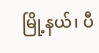မြို့နယ်၊ ပီ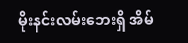မိုးနင်းလမ်းဘေးရှိ အိမ်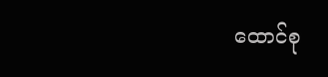ထောင်စု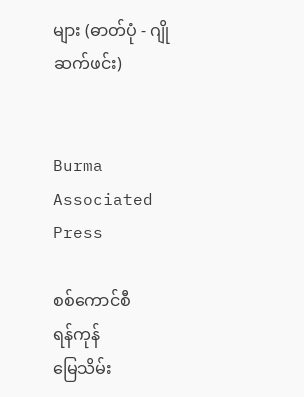များ (ဓာတ်ပုံ - ဂျိုဆက်ဖင်း)


Burma Associated Press

စစ်ကောင်စီ
ရန်ကုန်
မြေသိမ်း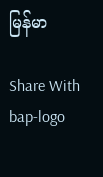မြန်မာ

Share With
bap-logo